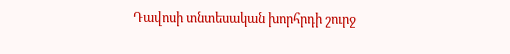Դավոսի տնտեսական խորհրդի շուրջ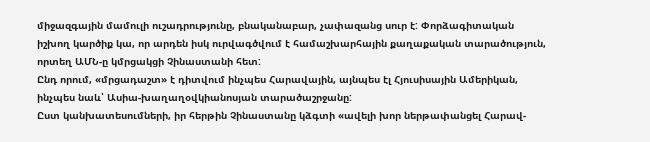միջազգային մամուլի ուշադրությունը, բնականաբար, չափազանց սուր է: Փորձագիտական իշխող կարծիք կա, որ արդեն իսկ ուրվագծվում է համաշխարհային քաղաքական տարածություն, որտեղ ԱՄՆ-ը կմրցակցի Չինաստանի հետ:
Ընդ որում, «մրցադաշտ» է դիտվում ինչպես Հարավային, այնպես էլ Հյուսիսային Ամերիկան, ինչպես նաև՝ Ասիա-խաղաղօվկիանոսյան տարածաշրջանը:
Ըստ կանխատեսումների, իր հերթին Չինաստանը կձգտի «ավելի խոր ներթափանցել Հարավ-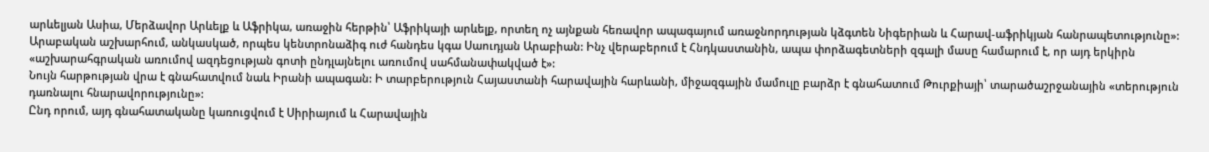արևելյան Ասիա, Մերձավոր Արևելք և Աֆրիկա, առաջին հերթին՝ Աֆրիկայի արևելք, որտեղ ոչ այնքան հեռավոր ապագայում առաջնորդության կձգտեն Նիգերիան և Հարավ-աֆրիկյան հանրապետությունը»:
Արաբական աշխարհում, անկասկած, որպես կենտրոնաձիգ ուժ հանդես կգա Սաուդյան Արաբիան: Ինչ վերաբերում է Հնդկաստանին, ապա փորձագետների զգալի մասը համարում է, որ այդ երկիրն «աշխարահգրական առումով ազդեցության գոտի ընդլայնելու առումով սահմանափակված է»:
Նույն հարթության վրա է գնահատվում նաև Իրանի ապագան: Ի տարբերություն Հայաստանի հարավային հարևանի, միջազգային մամուլը բարձր է գնահատում Թուրքիայի՝ տարածաշրջանային «տերություն դառնալու հնարավորությունը»:
Ընդ որում, այդ գնահատականը կառուցվում է Սիրիայում և Հարավային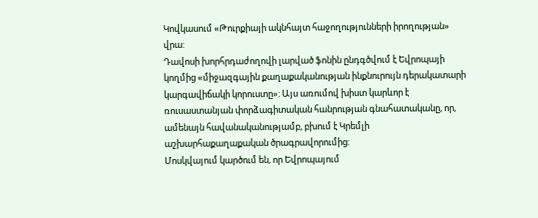Կովկասում «Թուրքիայի ակնհայտ հաջողությունների իրողության» վրա:
Դավոսի խորհրդաժողովի լարված ֆոնին ընդգծվում է Եվրոպայի կողմից «միջազգային քաղաքականության ինքնուրույն դերակատարի կարգավիճակի կորուստը»: Այս առումով խիստ կարևոր է ռուսաստանյան փորձագիտական հանրության գնահատականը, որ, ամենայն հավանականությամբ, բխում է Կրեմլի աշխարհաքաղաքական ծրագրավորումից:
Մոսկվայում կարծում են, որ Եվրոպայում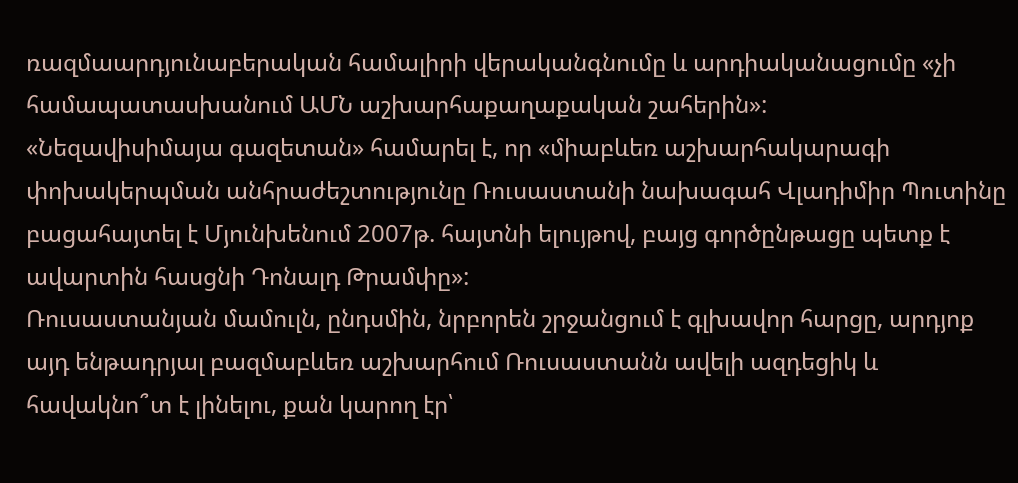ռազմաարդյունաբերական համալիրի վերականգնումը և արդիականացումը «չի համապատասխանում ԱՄՆ աշխարհաքաղաքական շահերին»:
«Նեզավիսիմայա գազետան» համարել է, որ «միաբևեռ աշխարհակարագի փոխակերպման անհրաժեշտությունը Ռուսաստանի նախագահ Վլադիմիր Պուտինը բացահայտել է Մյունխենում 2007թ. հայտնի ելույթով, բայց գործընթացը պետք է ավարտին հասցնի Դոնալդ Թրամփը»:
Ռուսաստանյան մամուլն, ընդսմին, նրբորեն շրջանցում է գլխավոր հարցը, արդյոք այդ ենթադրյալ բազմաբևեռ աշխարհում Ռուսաստանն ավելի ազդեցիկ և հավակնո՞տ է լինելու, քան կարող էր՝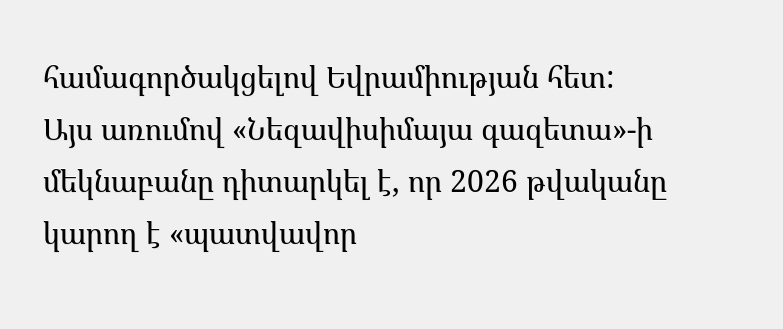համագործակցելով Եվրամիության հետ:
Այս առումով «Նեզավիսիմայա գազետա»-ի մեկնաբանը դիտարկել է, որ 2026 թվականը կարող է «պատվավոր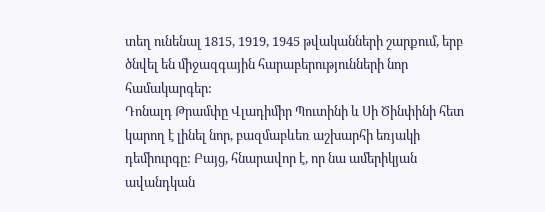տեղ ունենալ 1815, 1919, 1945 թվականների շարքում, երբ ծնվել են միջազգային հարաբերությունների նոր համակարգեր:
Դոնալդ Թրամփը Վլադիմիր Պուտինի և Սի Ծինփինի հետ կարող է լինել նոր, բազմաբևեռ աշխարհի եռյակի դեմիուրգը: Բայց, հնարավոր է, որ նա ամերիկյան ավանդկան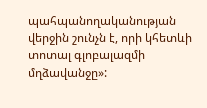պահպանողականության վերջին շունչն է, որի կհետևի տոտալ գլոբալազմի մղձավանջը»: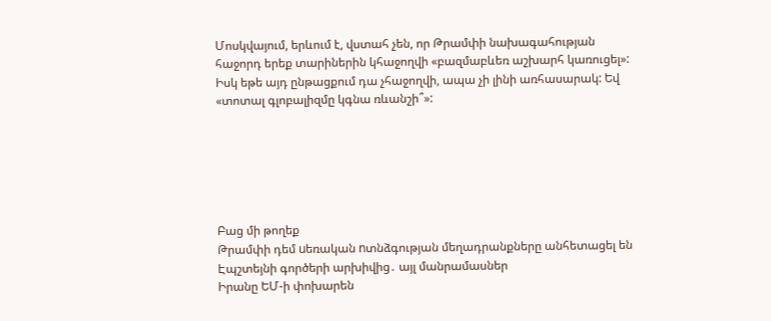Մոսկվայում, երևում է, վստահ չեն, որ Թրամփի նախագահության հաջորդ երեք տարիներին կհաջողվի «բազմաբևեռ աշխարհ կառուցել»: Իսկ եթե այդ ընթացքում դա չհաջողվի, ապա չի լինի առհասարակ: Եվ «տոտալ գլոբալիզմը կգնա ռևանշի՞»:






Բաց մի թողեք
Թրամփի դեմ uեռական nտնձգության մեղադրանքները անհետացել են Էպշտեյնի գործերի արխիվից․ այլ մանրամասներ
Իրանը ԵՄ-ի փոխարեն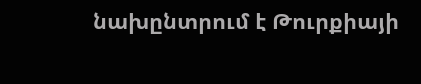նախընտրում է Թուրքիայի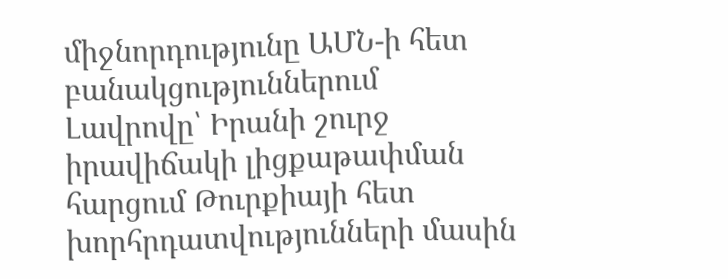միջնորդությունը ԱՄՆ-ի հետ բանակցություններում
Լավրովը՝ Իրանի շուրջ իրավիճակի լիցքաթափման հարցում Թուրքիայի հետ խորհրդատվությունների մասին